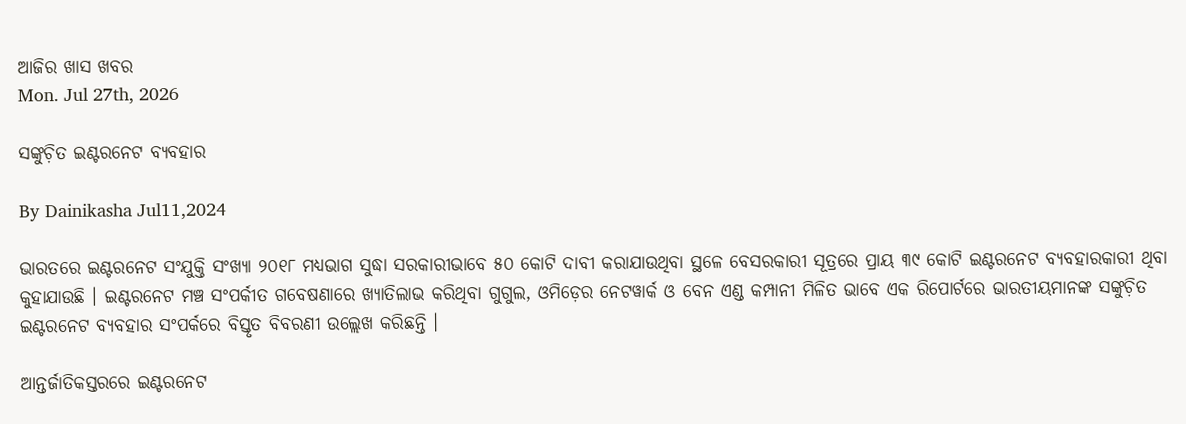ଆଜିର ଖାସ ଖବର
Mon. Jul 27th, 2026

ସଙ୍କୁଚ଼ିତ ଇଣ୍ଟରନେଟ ବ୍ୟବହାର

By Dainikasha Jul11,2024

ଭାରତରେ ଇଣ୍ଟରନେଟ ସଂଯୁକ୍ତି ସଂଖ୍ୟା ୨୦୧୮ ମଧ୍ୟଭାଗ ସୁଦ୍ଧା ସରକାରୀଭାବେ ୫୦ କୋଟି ଦାବୀ କରାଯାଉଥିବା ସ୍ଥଳେ ବେସରକାରୀ ସୂତ୍ରରେ ପ୍ରାୟ ୩୯ କୋଟି ଇଣ୍ଟରନେଟ ବ୍ୟବହାରକାରୀ ଥିବା କୁହାଯାଉଛି । ଇଣ୍ଟରନେଟ ମଞ୍ଚ ସଂପର୍କୀତ ଗବେଷଣାରେ ଖ୍ୟାତିଲାଭ କରିଥିବା ଗୁଗୁଲ, ଓମିଡ଼େର ନେଟୱାର୍କ ଓ ବେନ ଏଣ୍ଡ କମ୍ପାନୀ ମିଳିତ ଭାବେ ଏକ ରିପୋର୍ଟରେ ଭାରତୀୟମାନଙ୍କ ସଙ୍କୁଚ଼ିତ ଇଣ୍ଟରନେଟ ବ୍ୟବହାର ସଂପର୍କରେ ବିସ୍ତୃତ ବିବରଣୀ ଉଲ୍ଲେଖ କରିଛନ୍ତି ।

ଆନ୍ତର୍ଜାତିକସ୍ତରରେ ଇଣ୍ଟରନେଟ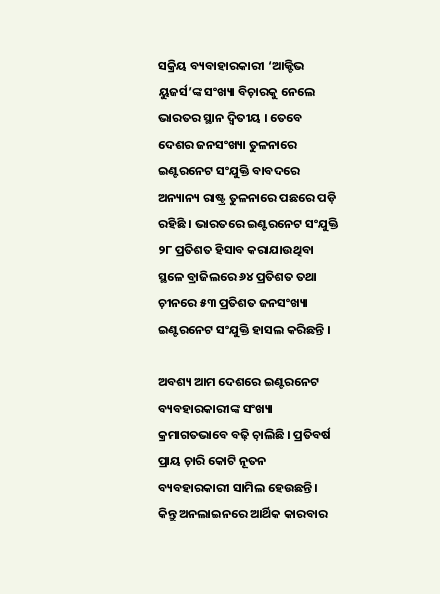ସକ୍ରିୟ ବ୍ୟବାହାରକାରୀ ‘ଆକ୍ଟିଭ ୟୁଜର୍ସ’ଙ୍କ ସଂଖ୍ୟା ବିଚ଼ାରକୁ ନେଲେ ଭାରତର ସ୍ଥାନ ଦ୍ୱିତୀୟ । ତେବେ ଦେଶର ଜନସଂଖ୍ୟା ତୁଳନାରେ ଇଣ୍ଟରନେଟ ସଂଯୁକ୍ତି ବାବଦରେ ଅନ୍ୟାନ୍ୟ ରାଷ୍ଟ୍ର ତୁଳନାରେ ପଛରେ ପଡ଼ି ରହିଛି । ଭାରତରେ ଇଣ୍ଟରନେଟ ସଂଯୁକ୍ତି ୨୮ ପ୍ରତିଶତ ହିସାବ କରାଯାଉଥିବା ସ୍ଥଳେ ବ୍ରାଜିଲରେ ୬୪ ପ୍ରତିଶତ ତଥା ଚ଼ୀନରେ ୫୩ ପ୍ରତିଶତ ଜନସଂଖ୍ୟା ଇଣ୍ଟରନେଟ ସଂଯୁକ୍ତି ହାସଲ କରିଛନ୍ତି ।

ଅବଶ୍ୟ ଆମ ଦେଶରେ ଇଣ୍ଟରନେଟ ବ୍ୟବହାରକାରୀଙ୍କ ସଂଖ୍ୟା କ୍ରମାଗତଭାବେ ବଢ଼ି ଚ଼ାଲିଛି । ପ୍ରତିବର୍ଷ ପ୍ରାୟ ଚ଼ାରି କୋଟି ନୂତନ ବ୍ୟବହାରକାରୀ ସାମିଲ ହେଉଛନ୍ତି । କିନ୍ତୁ ଅନଲାଇନରେ ଆର୍ଥିକ କାରବାର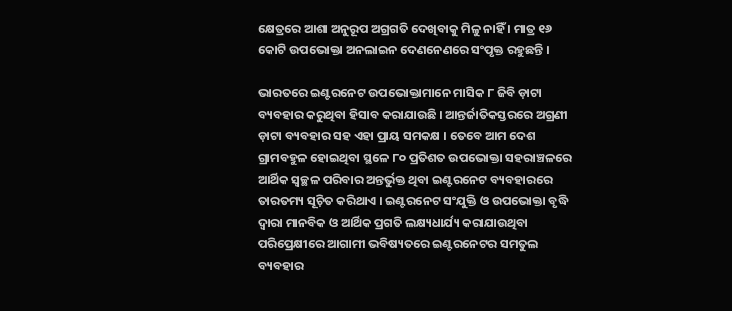କ୍ଷେତ୍ରରେ ଆଶା ଅନୁରୂପ ଅଗ୍ରଗତି ଦେଖିବାକୁ ମିଳୁ ନାହିଁ । ମାତ୍ର ୧୬ କୋଟି ଉପଭୋକ୍ତା ଅନଲାଇନ ଦେଣନେଣରେ ସଂପୃକ୍ତ ରହୁଛନ୍ତି ।

ଭାରତରେ ଇଣ୍ଟରନେଟ ଉପଭୋକ୍ତାମାନେ ମାସିକ ୮ ଜିବି ଡ଼ାଟା ବ୍ୟବହାର କରୁଥିବା ହିସାବ କରାଯାଉଛି । ଆନ୍ତର୍ଜାତିକସ୍ତରରେ ଅଗ୍ରଣୀ ଡ଼ାଟା ବ୍ୟବହାର ସହ ଏହା ପ୍ରାୟ ସମକକ୍ଷ । ତେବେ ଆମ ଦେଶ ଗ୍ରାମବହୁଳ ହୋଇଥିବା ସ୍ଥଳେ ୮୦ ପ୍ରତିଶତ ଉପଭୋକ୍ତା ସହରାଞ୍ଚଳରେ ଆର୍ଥିକ ସ୍ୱଚ୍ଛଳ ପରିବାର ଅନ୍ତର୍ଭୁକ୍ତ ଥିବା ଇଣ୍ଟରନେଟ ବ୍ୟବହାରରେ ତାରତମ୍ୟ ସୂଚ଼ିତ କରିଥାଏ । ଇଣ୍ଟରନେଟ ସଂଯୁକ୍ତି ଓ ଉପଭୋକ୍ତା ବୃଦ୍ଧି ଦ୍ୱାରା ମାନବିକ ଓ ଆର୍ଥିକ ପ୍ରଗତି ଲକ୍ଷ୍ୟଧାର୍ଯ୍ୟ କରାଯାଉଥିବା ପରିପ୍ରେକ୍ଷୀରେ ଆଗାମୀ ଭବିଷ୍ୟତରେ ଇଣ୍ଟରନେଟର ସମତୁଲ ବ୍ୟବହାର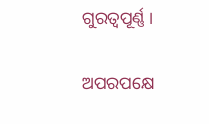ଗୁରତ୍ୱପୂର୍ଣ୍ଣ ।

ଅପରପକ୍ଷେ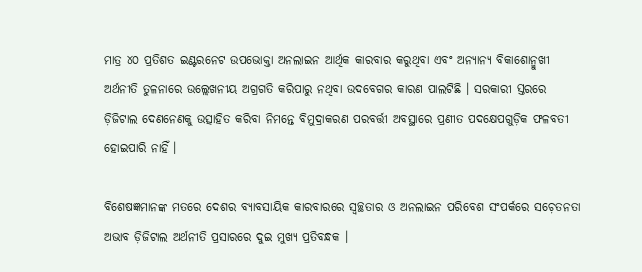ମାତ୍ର ୪୦ ପ୍ରତିଶତ ଇଣ୍ଟରନେଟ ଉପଭୋକ୍ତା ଅନଲାଇନ ଆର୍ଥିକ କାରବାର କରୁଥିବା ଏବଂ ଅନ୍ୟାନ୍ୟ ବିକାଶୋନ୍ମୁଖୀ ଅର୍ଥନୀତି ତୁଳନାରେ ଉଲ୍ଲେଖନୀୟ ଅଗ୍ରଗତି କରିପାରୁ ନଥିବା ଉଦବେଗର କାରଣ ପାଲଟିଛି । ସରକାରୀ ସ୍ତରରେ ଡ଼ିଜିଟାଲ ଦେଣନେଣକୁ ଉତ୍ସାହିତ କରିବା ନିମନ୍ତେ ବିମୁଦ୍ରାକରଣ ପରବର୍ତ୍ତୀ ଅବସ୍ଥାରେ ପ୍ରଣୀତ ପଦକ୍ଷେପଗୁଡ଼ିକ ଫଳବତୀ ହୋଇପାରି ନାହିଁ ।

ବିଶେଷଜ୍ଞମାନଙ୍କ ମତରେ ଦେଶର ବ୍ୟାବସାୟିକ କାରବାରରେ ସ୍ୱଚ୍ଛତାର ଓ ଅନଲାଇନ ପରିବେଶ ସଂପର୍କରେ ସଚ଼େତନତା ଅଭାବ ଡ଼ିଜିଟାଲ ଅର୍ଥନୀତି ପ୍ରସାରରେ ଦୁଇ ମୁଖ୍ୟ ପ୍ରତିବନ୍ଧକ ।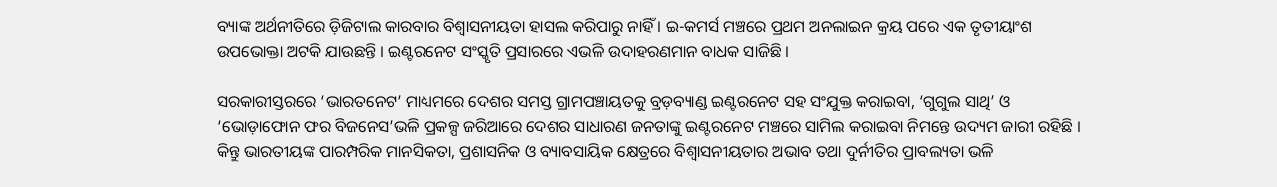ବ୍ୟାଙ୍କ ଅର୍ଥନୀତିରେ ଡ଼ିଜିଟାଲ କାରବାର ବିଶ୍ୱାସନୀୟତା ହାସଲ କରିପାରୁ ନାହିଁ । ଇ-କମର୍ସ ମଞ୍ଚରେ ପ୍ରଥମ ଅନଲାଇନ କ୍ରୟ ପରେ ଏକ ତୃତୀୟାଂଶ ଉପଭୋକ୍ତା ଅଟକି ଯାଉଛନ୍ତି । ଇଣ୍ଟରନେଟ ସଂସ୍କୃତି ପ୍ରସାରରେ ଏଭଳି ଉଦାହରଣମାନ ବାଧକ ସାଜିଛି ।

ସରକାରୀସ୍ତରରେ ‘ଭାରତନେଟ’ ମାଧ୍ୟମରେ ଦେଶର ସମସ୍ତ ଗ୍ରାମପଞ୍ଚାୟତକୁ ବ୍ରଡ଼ବ୍ୟାଣ୍ଡ ଇଣ୍ଟରନେଟ ସହ ସଂଯୁକ୍ତ କରାଇବା, ‘ଗୁଗୁଲ ସାଥି’ ଓ ‘ଭୋଡ଼ାଫୋନ ଫର ବିଜନେସ’ଭଳି ପ୍ରକଳ୍ପ ଜରିଆରେ ଦେଶର ସାଧାରଣ ଜନତାଙ୍କୁ ଇଣ୍ଟରନେଟ ମଞ୍ଚରେ ସାମିଲ କରାଇବା ନିମନ୍ତେ ଉଦ୍ୟମ ଜାରୀ ରହିଛି । କିନ୍ତୁ ଭାରତୀୟଙ୍କ ପାରମ୍ପରିକ ମାନସିକତା, ପ୍ରଶାସନିକ ଓ ବ୍ୟାବସାୟିକ କ୍ଷେତ୍ରରେ ବିଶ୍ୱାସନୀୟତାର ଅଭାବ ତଥା ଦୁର୍ନୀତିର ପ୍ରାବଲ୍ୟତା ଭଳି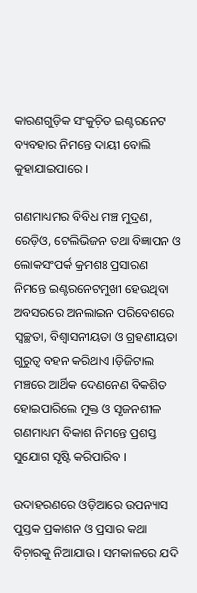କାରଣଗୁଡ଼ିକ ସଂକୁଚ଼ିତ ଇଣ୍ଟରନେଟ ବ୍ୟବହାର ନିମନ୍ତେ ଦାୟୀ ବୋଲି କୁହାଯାଇପାରେ ।

ଗଣମାଧ୍ୟମର ବିବିଧ ମଞ୍ଚ ମୁଦ୍ରଣ, ରେଡ଼ିଓ, ଟେଲିଭିଜନ ତଥା ବିଜ୍ଞାପନ ଓ ଲୋକସଂପର୍କ କ୍ରମଶଃ ପ୍ରସାରଣ ନିମନ୍ତେ ଇଣ୍ଟରନେଟମୁଖୀ ହେଉଥିବା ଅବସରରେ ଅନଲାଇନ ପରିବେଶରେ ସ୍ୱଚ୍ଛତା, ବିଶ୍ୱାସନୀୟତା ଓ ଗ୍ରହଣୀୟତା ଗୁରୁତ୍ୱ ବହନ କରିଥାଏ ।ଡ଼ିଜିଟାଲ ମଞ୍ଚରେ ଆର୍ଥିକ ଦେଣନେଣ ବିକଶିତ ହୋଇପାରିଲେ ମୁକ୍ତ ଓ ସୃଜନଶୀଳ ଗଣମାଧ୍ୟମ ବିକାଶ ନିମନ୍ତେ ପ୍ରଶସ୍ତ ସୁଯୋଗ ସୃଷ୍ଟି କରିପାରିବ ।

ଉଦାହରଣରେ ଓଡ଼ିଆରେ ଉପନ୍ୟାସ ପୁସ୍ତକ ପ୍ରକାଶନ ଓ ପ୍ରସାର କଥା ବିଚ଼ାରକୁ ନିଆଯାଉ । ସମକାଳରେ ଯଦି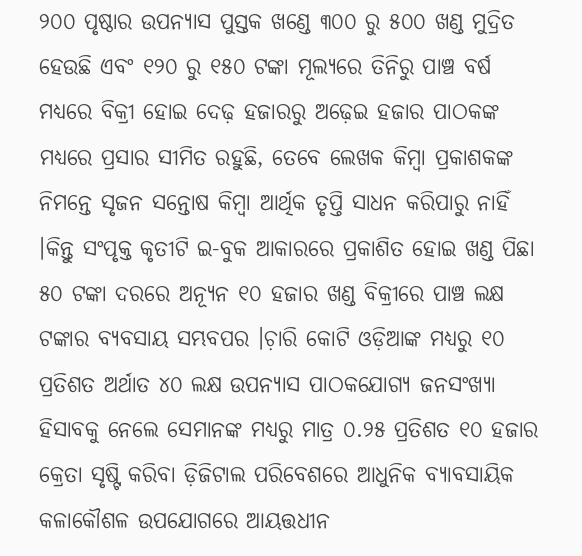୨୦୦ ପୃଷ୍ଠାର ଉପନ୍ୟାସ ପୁସ୍ତକ ଖଣ୍ଡେ ୩୦୦ ରୁ ୫୦୦ ଖଣ୍ଡ ମୁଦ୍ରିତ ହେଉଛି ଏବଂ ୧୨୦ ରୁ ୧୫୦ ଟଙ୍କା ମୂଲ୍ୟରେ ତିନିରୁ ପାଞ୍ଚ ବର୍ଷ ମଧ୍ୟରେ ବିକ୍ରୀ ହୋଇ ଦେଢ଼ ହଜାରରୁ ଅଢ଼େଇ ହଜାର ପାଠକଙ୍କ ମଧ୍ୟରେ ପ୍ରସାର ସୀମିତ ରହୁଛି, ତେବେ ଲେଖକ କିମ୍ୱା ପ୍ରକାଶକଙ୍କ ନିମନ୍ତେ ସୃଜନ ସନ୍ତୋଷ କିମ୍ୱା ଆର୍ଥିକ ତୃପ୍ତି ସାଧନ କରିପାରୁ ନାହିଁ ।କିନ୍ତୁ ସଂପୃକ୍ତ କୃତୀଟି ଇ-ବୁକ ଆକାରରେ ପ୍ରକାଶିତ ହୋଇ ଖଣ୍ଡ ପିଛା ୫୦ ଟଙ୍କା ଦରରେ ଅନ୍ୟୂନ ୧୦ ହଜାର ଖଣ୍ଡ ବିକ୍ରୀରେ ପାଞ୍ଚ ଲକ୍ଷ ଟଙ୍କାର ବ୍ୟବସାୟ ସମ୍ଭବପର ।ଚ଼ାରି କୋଟି ଓଡ଼ିଆଙ୍କ ମଧ୍ୟରୁ ୧୦ ପ୍ରତିଶତ ଅର୍ଥାତ ୪୦ ଲକ୍ଷ ଉପନ୍ୟାସ ପାଠକଯୋଗ୍ୟ ଜନସଂଖ୍ୟା ହିସାବକୁ ନେଲେ ସେମାନଙ୍କ ମଧ୍ୟରୁ ମାତ୍ର ୦.୨୫ ପ୍ରତିଶତ ୧୦ ହଜାର କ୍ରେତା ସୃଷ୍ଟି କରିବା ଡ଼ିଜିଟାଲ ପରିବେଶରେ ଆଧୁନିକ ବ୍ୟାବସାୟିକ କଳାକୌଶଳ ଉପଯୋଗରେ ଆୟତ୍ତଧୀନ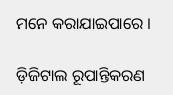ମନେ କରାଯାଇପାରେ ।

ଡ଼ିଜିଟାଲ ରୂପାନ୍ତିକରଣ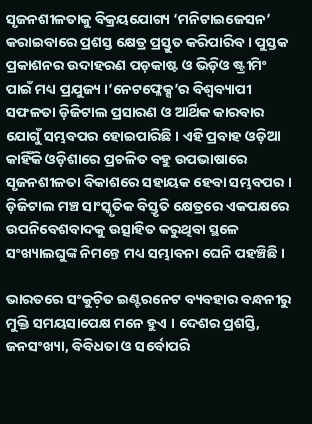ସୃଜନଶୀଳତାକୁ ବିକ୍ରୟଯୋଗ୍ୟ ‘ମନିଟାଇଜେସନ’ କରାଇବାରେ ପ୍ରଶସ୍ତ କ୍ଷେତ୍ର ପ୍ରସ୍ତୁତ କରିପାରିବ । ପୁସ୍ତକ ପ୍ରକାଶନର ଉଦାହରଣ ପଡ଼କାଷ୍ଟ ଓ ଭିଡ଼ିଓ ଷ୍ଟ୍ରୀମିଂ ପାଇଁ ମଧ୍ୟ ପ୍ରଯୁଜ୍ୟ ।‘ନେଟଫ୍ଳେକ୍ସ’ର ବିଶ୍ୱବ୍ୟାପୀ ସଫଳତା ଡ଼ିଜିଟାଲ ପ୍ରସାରଣ ଓ ଆର୍ଥିକ କାରବାର ଯୋଗୁଁ ସମ୍ଭବପର ହୋଇପାରିଛି । ଏହି ପ୍ରବାହ ଓଡ଼ିଆ କାହିଁକି ଓଡ଼ିଶାରେ ପ୍ରଚଳିତ ବହୁ ଉପଭାଷାରେ ସୃଜନଶୀଳତା ବିକାଶରେ ସହାୟକ ହେବା ସମ୍ଭବପର । ଡ଼ିଜିଟାଲ ମଞ୍ଚ ସାଂସ୍କୃତିକ ବିସ୍ତୃତି କ୍ଷେତ୍ରରେ ଏକପକ୍ଷରେ ଉପନିବେଶବାଦକୁ ଉତ୍ସାହିତ କରୁଥିବା ସ୍ଥଳେ ସଂଖ୍ୟାଲଘୁଙ୍କ ନିମନ୍ତେ ମଧ୍ୟ ସମ୍ଭାବନା ଘେନି ପହଞ୍ଚିଛି ।

ଭାରତରେ ସଂକୁଚ଼ିତ ଇଣ୍ଟରନେଟ ବ୍ୟବହାର ବନ୍ଧନୀରୁ ମୁକ୍ତି ସମୟସାପେକ୍ଷ ମନେ ହୁଏ । ଦେଶର ପ୍ରଶସ୍ତି, ଜନସଂଖ୍ୟା, ବିବିଧତା ଓ ସର୍ବୋପରି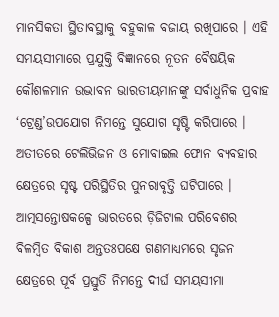ମାନସିକତା ସ୍ଥିତାବସ୍ଥାକୁ ବହୁକାଳ ବଜାୟ ରଖିପାରେ । ଏହି ସମୟସୀମାରେ ପ୍ରଯୁକ୍ତି ବିଜ୍ଞାନରେ ନୂତନ ବୈଷୟିକ କୌଶଳମାନ ଉଦ୍ଭାବନ ଭାରତୀୟମାନଙ୍କୁ ସର୍ବାଧୁନିକ ପ୍ରବାହ ‘ଟ୍ରେଣ୍ଡ’ଉପଯୋଗ ନିମନ୍ତେ ସୁଯୋଗ ସୃଷ୍ଟି କରିପାରେ । ଅତୀତରେ ଟେଲିଭିଜନ ଓ ମୋବାଇଲ ଫୋନ ବ୍ୟବହାର କ୍ଷେତ୍ରରେ ସୃଷ୍ଟ ପରିସ୍ଥିତିର ପୁନରାବୃତ୍ତି ଘଟିପାରେ । ଆତ୍ମସନ୍ତୋଷକଳ୍ପେ ଭାରତରେ ଡ଼ିଜିଟାଲ ପରିବେଶର ବିଳମ୍ୱିତ ବିକାଶ ଅନ୍ତତଃପକ୍ଷେ ଗଣମାଧ୍ୟମରେ ସୃଜନ କ୍ଷେତ୍ରରେ ପୂର୍ବ ପ୍ରସ୍ତୁତି ନିମନ୍ତେ ଦୀର୍ଘ ସମୟସୀମା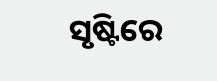ସୃଷ୍ଟିରେ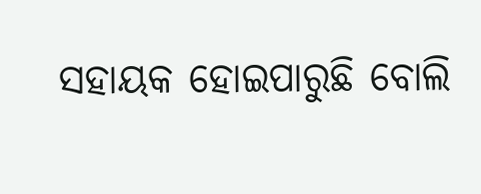ସହାୟକ ହୋଇପାରୁଛି ବୋଲି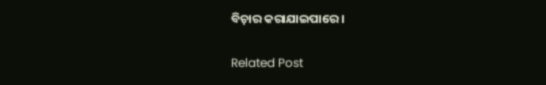ବିଚ଼ାର କରାଯାଇପାରେ ।

Related Post